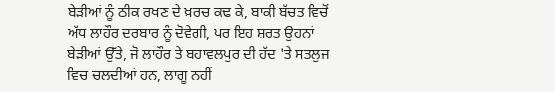ਬੇੜੀਆਂ ਨੂੰ ਠੀਕ ਰਖਣ ਦੇ ਖ਼ਰਚ ਕਢ ਕੇ, ਬਾਕੀ ਬੱਚਤ ਵਿਚੋਂ ਅੱਧ ਲਾਹੌਰ ਦਰਬਾਰ ਨੂੰ ਦੋਵੇਗੀ, ਪਰ ਇਹ ਸ਼ਰਤ ਉਹਨਾਂ ਬੇੜੀਆਂ ਉੱਤੇ, ਜੋ ਲਾਹੌਰ ਤੇ ਬਹਾਵਲਪੁਰ ਦੀ ਹੱਦ 'ਤੇ ਸਤਲੁਜ ਵਿਚ ਚਲਦੀਆਂ ਹਨ, ਲਾਗੂ ਨਹੀਂ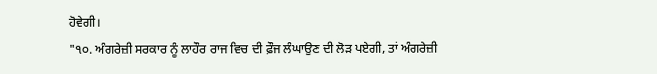ਹੋਵੇਗੀ।
"੧੦. ਅੰਗਰੇਜ਼ੀ ਸਰਕਾਰ ਨੂੰ ਲਾਹੌਰ ਰਾਜ ਵਿਚ ਦੀ ਫ਼ੌਜ ਲੰਘਾਉਣ ਦੀ ਲੋੜ ਪਏਗੀ, ਤਾਂ ਅੰਗਰੇਜ਼ੀ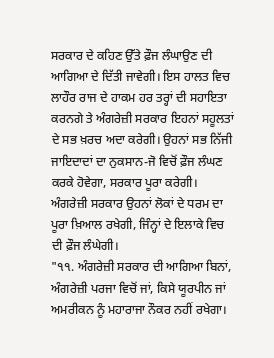ਸਰਕਾਰ ਦੇ ਕਹਿਣ ਉੱਤੇ ਫ਼ੌਜ ਲੰਘਾਉਣ ਦੀ ਆਗਿਆ ਦੇ ਦਿੱਤੀ ਜਾਵੇਗੀ। ਇਸ ਹਾਲਤ ਵਿਚ ਲਾਹੌਰ ਰਾਜ ਦੇ ਹਾਕਮ ਹਰ ਤਰ੍ਹਾਂ ਦੀ ਸਹਾਇਤਾ ਕਰਨਗੇ ਤੇ ਅੰਗਰੇਜ਼ੀ ਸਰਕਾਰ ਇਹਨਾਂ ਸਹੂਲਤਾਂ ਦੇ ਸਭ ਖ਼ਰਚ ਅਦਾ ਕਰੇਗੀ। ਉਹਨਾਂ ਸਭ ਨਿੱਜੀ ਜਾਇਦਾਦਾਂ ਦਾ ਨੁਕਸਾਨ-ਜੋ ਵਿਚੋਂ ਫ਼ੌਜ ਲੰਘਣ ਕਰਕੇ ਹੋਵੇਗਾ, ਸਰਕਾਰ ਪੂਰਾ ਕਰੇਗੀ। ਅੰਗਰੇਜ਼ੀ ਸਰਕਾਰ ਉਹਨਾਂ ਲੋਕਾਂ ਦੇ ਧਰਮ ਦਾ ਪੂਰਾ ਖ਼ਿਆਲ ਰਖੇਗੀ, ਜਿੰਨ੍ਹਾਂ ਦੇ ਇਲਾਕੇ ਵਿਚ ਦੀ ਫ਼ੌਜ ਲੰਘੇਗੀ।
"੧੧. ਅੰਗਰੇਜ਼ੀ ਸਰਕਾਰ ਦੀ ਆਗਿਆ ਬਿਨਾਂ, ਅੰਗਰੇਜ਼ੀ ਪਰਜਾ ਵਿਚੋਂ ਜਾਂ, ਕਿਸੇ ਯੂਰਪੀਨ ਜਾਂ ਅਮਰੀਕਨ ਨੂੰ ਮਹਾਰਾਜਾ ਨੌਕਰ ਨਹੀਂ ਰਖੇਗਾ।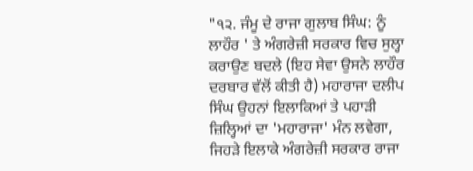"੧੨. ਜੰਮੂ ਦੇ ਰਾਜਾ ਗੁਲਾਬ ਸਿੰਘ: ਨੂੰ ਲਾਹੌਰ ' ਤੇ ਅੰਗਰੇਜ਼ੀ ਸਰਕਾਰ ਵਿਚ ਸੁਲ੍ਹਾ ਕਰਾਉਣ ਬਦਲੇ (ਇਹ ਸੇਵਾ ਉਸਨੇ ਲਾਹੌਰ ਦਰਬਾਰ ਵੱਲੋਂ ਕੀਤੀ ਹੈ) ਮਹਾਰਾਜਾ ਦਲੀਪ ਸਿੰਘ ਉਹਨਾਂ ਇਲਾਕਿਆਂ ਤੇ ਪਹਾੜੀ ਜ਼ਿਲ੍ਹਿਆਂ ਦਾ 'ਮਹਾਰਾਜਾ' ਮੰਨ ਲਵੇਗਾ, ਜਿਹੜੇ ਇਲਾਕੇ ਅੰਗਰੇਜ਼ੀ ਸਰਕਾਰ ਰਾਜਾ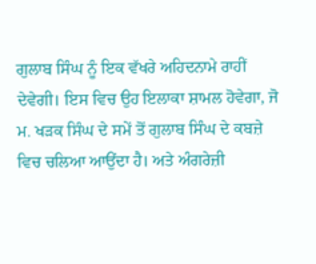ਗੁਲਾਬ ਸਿੰਘ ਨੂੰ ਇਕ ਵੱਖਰੇ ਅਹਿਦਨਾਮੇ ਰਾਹੀਂ ਦੇਵੇਗੀ। ਇਸ ਵਿਚ ਉਹ ਇਲਾਕਾ ਸ਼ਾਮਲ ਹੋਵੇਗਾ, ਜੋ ਮ. ਖੜਕ ਸਿੰਘ ਦੇ ਸਮੇਂ ਤੋਂ ਗੁਲਾਬ ਸਿੰਘ ਦੇ ਕਬਜ਼ੇ ਵਿਚ ਚਲਿਆ ਆਉਂਦਾ ਹੈ। ਅਤੇ ਅੰਗਰੇਜ਼ੀ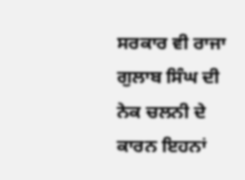ਸਰਕਾਰ ਵੀ ਰਾਜਾ ਗੁਲਾਬ ਸਿੰਘ ਦੀ ਨੇਕ ਚਲਨੀ ਦੇ ਕਾਰਨ ਇਹਨਾਂ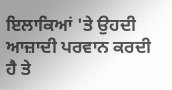ਇਲਾਕਿਆਂ 'ਤੇ ਉਹਦੀ ਆਜ਼ਾਦੀ ਪਰਵਾਨ ਕਰਦੀ ਹੈ ਤੇ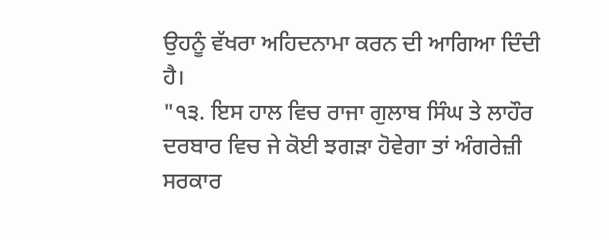ਉਹਨੂੰ ਵੱਖਰਾ ਅਹਿਦਨਾਮਾ ਕਰਨ ਦੀ ਆਗਿਆ ਦਿੰਦੀ ਹੈ।
"੧੩. ਇਸ ਹਾਲ ਵਿਚ ਰਾਜਾ ਗੁਲਾਬ ਸਿੰਘ ਤੇ ਲਾਹੌਰ ਦਰਬਾਰ ਵਿਚ ਜੇ ਕੋਈ ਝਗੜਾ ਹੋਵੇਗਾ ਤਾਂ ਅੰਗਰੇਜ਼ੀ ਸਰਕਾਰ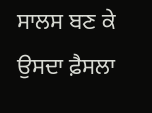ਸਾਲਸ ਬਣ ਕੇ ਉਸਦਾ ਫ਼ੈਸਲਾ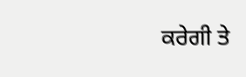ਕਰੇਗੀ ਤੇ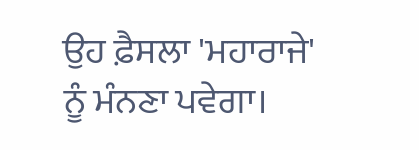ਉਹ ਫ਼ੈਸਲਾ 'ਮਹਾਰਾਜੇ' ਨੂੰ ਮੰਨਣਾ ਪਵੇਗਾ।